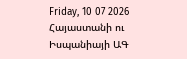Friday, 10 07 2026
Հայաստանի ու Իսպանիայի ԱԳ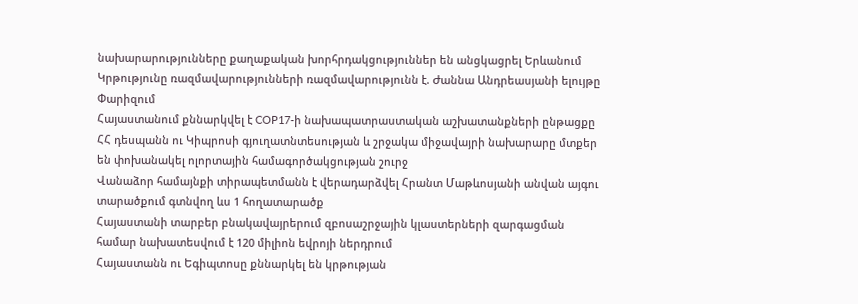նախարարությունները քաղաքական խորհրդակցություններ են անցկացրել Երևանում
Կրթությունը ռազմավարությունների ռազմավարությունն է. Ժաննա Անդրեասյանի ելույթը Փարիզում
Հայաստանում քննարկվել է COP17-ի նախապատրաստական աշխատանքների ընթացքը
ՀՀ դեսպանն ու Կիպրոսի գյուղատնտեսության և շրջակա միջավայրի նախարարը մտքեր են փոխանակել ոլորտային համագործակցության շուրջ
Վանաձոր համայնքի տիրապետմանն է վերադարձվել Հրանտ Մաթևոսյանի անվան այգու տարածքում գտնվող ևս 1 հողատարածք
Հայաստանի տարբեր բնակավայրերում զբոսաշրջային կլաստերների զարգացման համար նախատեսվում է 120 միլիոն եվրոյի ներդրում
Հայաստանն ու Եգիպտոսը քննարկել են կրթության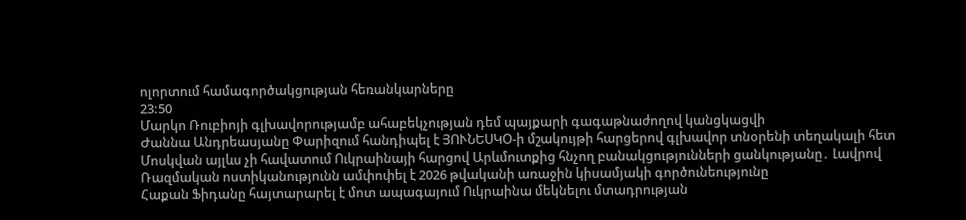ոլորտում համագործակցության հեռանկարները
23:50
Մարկո Ռուբիոյի գլխավորությամբ ահաբեկչության դեմ պայքարի գագաթնաժողով կանցկացվի
Ժաննա Անդրեասյանը Փարիզում հանդիպել է ՅՈՒՆԵՍԿՕ-ի մշակույթի հարցերով գլխավոր տնօրենի տեղակալի հետ
Մոսկվան այլևս չի հավատում Ուկրաինայի հարցով Արևմուտքից հնչող բանակցությունների ցանկությանը․ Լավրով
Ռազմական ոստիկանությունն ամփոփել է 2026 թվականի առաջին կիսամյակի գործունեությունը
Հաքան Ֆիդանը հայտարարել է մոտ ապագայում Ուկրաինա մեկնելու մտադրության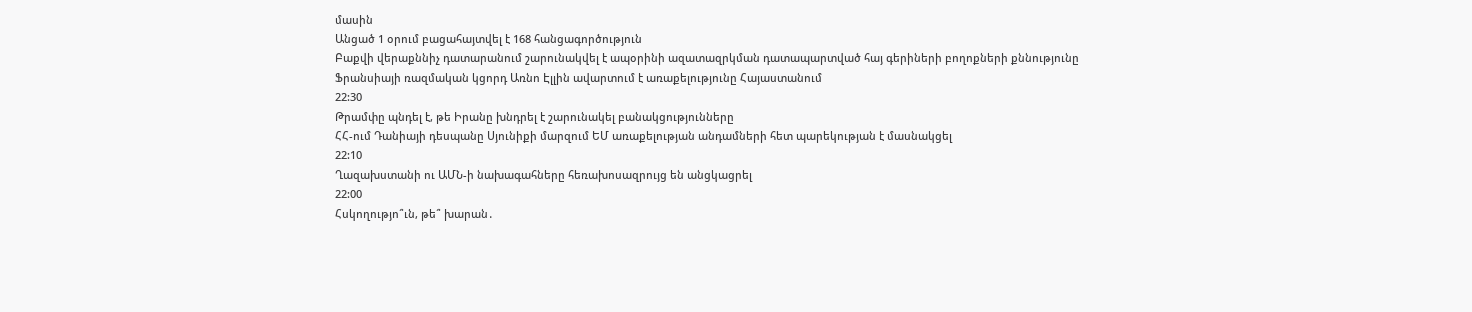մասին
Անցած 1 օրում բացահայտվել է 168 հանցագործություն
Բաքվի վերաքննիչ դատարանում շարունակվել է ապօրինի ազատազրկման դատապարտված հայ գերիների բողոքների քննությունը
Ֆրանսիայի ռազմական կցորդ Առնո Էլլին ավարտում է առաքելությունը Հայաստանում
22:30
Թրամփը պնդել է, թե Իրանը խնդրել է շարունակել բանակցությունները
ՀՀ-ում Դանիայի դեսպանը Սյունիքի մարզում ԵՄ առաքելության անդամների հետ պարեկության է մասնակցել
22:10
Ղազախստանի ու ԱՄՆ-ի նախագահները հեռախոսազրույց են անցկացրել
22:00
Հսկողությո՞ւն, թե՞ խարան․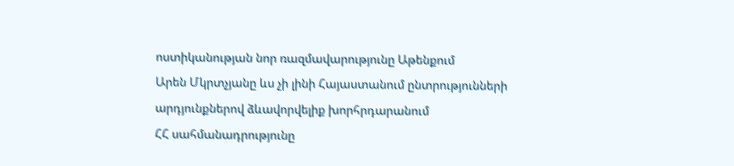ոստիկանության նոր ռազմավարությունը Աթենքում
Արեն Մկրտչյանը ևս չի լինի Հայաստանում ընտրությունների արդյունքներով ձևավորվելիք խորհրդարանում
ՀՀ սահմանադրությունը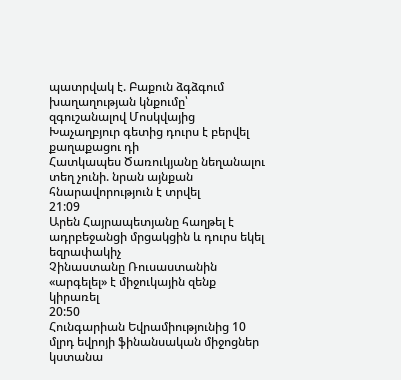պատրվակ է. Բաքուն ձգձգում խաղաղության կնքումը՝ զգուշանալով Մոսկվայից
Խաչաղբյուր գետից դուրս է բերվել քաղաքացու դի
Հատկապես Ծառուկյանը նեղանալու տեղ չունի. նրան այնքան հնարավորություն է տրվել
21:09
Արեն Հայրապետյանը հաղթել է ադրբեջանցի մրցակցին և դուրս եկել եզրափակիչ
Չինաստանը Ռուսաստանին «արգելել» է միջուկային զենք կիրառել
20:50
Հունգարիան Եվրամիությունից 10 մլրդ եվրոյի ֆինանսական միջոցներ կստանա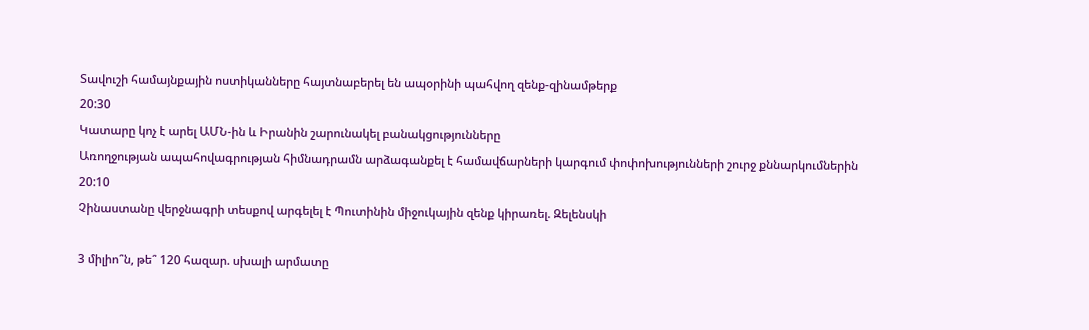Տավուշի համայնքային ոստիկանները հայտնաբերել են ապօրինի պահվող զենք-զինամթերք
20:30
Կատարը կոչ է արել ԱՄՆ-ին և Իրանին շարունակել բանակցությունները
Առողջության ապահովագրության հիմնադրամն արձագանքել է համավճարների կարգում փոփոխությունների շուրջ քննարկումներին
20:10
Չինաստանը վերջնագրի տեսքով արգելել է Պուտինին միջուկային զենք կիրառել. Զելենսկի

3 միլիո՞ն, թե՞ 120 հազար. սխալի արմատը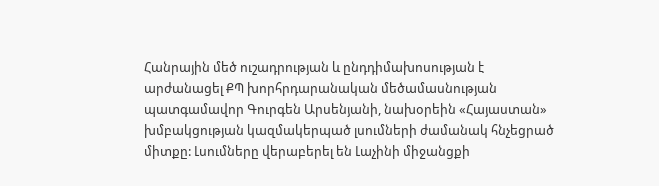Հանրային մեծ ուշադրության և ընդդիմախոսության է արժանացել ՔՊ խորհրդարանական մեծամասնության պատգամավոր Գուրգեն Արսենյանի, նախօրեին «Հայաստան» խմբակցության կազմակերպած լսումների ժամանակ հնչեցրած միտքը: Լսումները վերաբերել են Լաչինի միջանցքի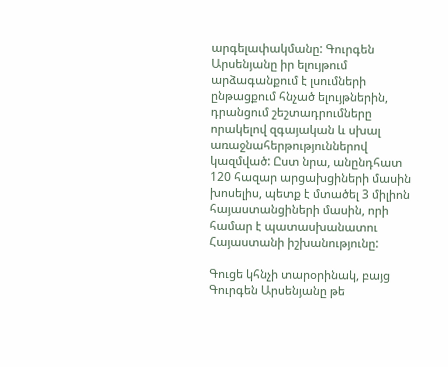արգելափակմանը: Գուրգեն Արսենյանը իր ելույթում արձագանքում է լսումների ընթացքում հնչած ելույթներին, դրանցում շեշտադրումները որակելով զգայական և սխալ առաջնահերթություններով կազմված: Ըստ նրա, անընդհատ 120 հազար արցախցիների մասին խոսելիս, պետք է մտածել 3 միլիոն հայաստանցիների մասին, որի համար է պատասխանատու Հայաստանի իշխանությունը:

Գուցե կհնչի տարօրինակ, բայց Գուրգեն Արսենյանը թե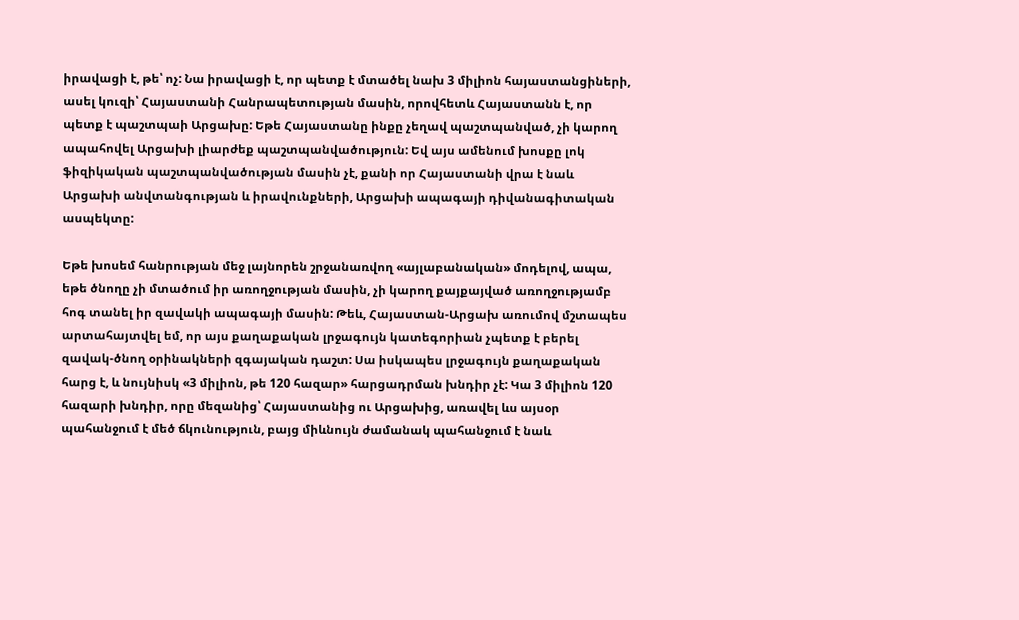իրավացի է, թե՝ ոչ: Նա իրավացի է, որ պետք է մտածել նախ 3 միլիոն հայաստանցիների, ասել կուզի՝ Հայաստանի Հանրապետության մասին, որովհետև Հայաստանն է, որ պետք է պաշտպաի Արցախը: Եթե Հայաստանը ինքը չեղավ պաշտպանված, չի կարող ապահովել Արցախի լիարժեք պաշտպանվածություն: Եվ այս ամենում խոսքը լոկ ֆիզիկական պաշտպանվածության մասին չէ, քանի որ Հայաստանի վրա է նաև Արցախի անվտանգության և իրավունքների, Արցախի ապագայի դիվանագիտական ասպեկտը:

Եթե խոսեմ հանրության մեջ լայնորեն շրջանառվող «այլաբանական» մոդելով, ապա, եթե ծնողը չի մտածում իր առողջության մասին, չի կարող քայքայված առողջությամբ հոգ տանել իր զավակի ապագայի մասին: Թեև, Հայաստան-Արցախ առումով մշտապես արտահայտվել եմ, որ այս քաղաքական լրջագույն կատեգորիան չպետք է բերել զավակ-ծնող օրինակների զգայական դաշտ: Սա իսկապես լրջագույն քաղաքական հարց է, և նույնիսկ «3 միլիոն, թե 120 հազար» հարցադրման խնդիր չէ: Կա 3 միլիոն 120 հազարի խնդիր, որը մեզանից՝ Հայաստանից ու Արցախից, առավել ևս այսօր պահանջում է մեծ ճկունություն, բայց միևնույն ժամանակ պահանջում է նաև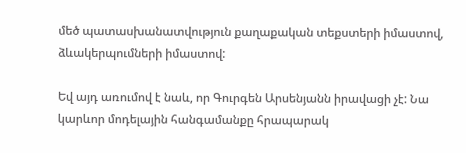մեծ պատասխանատվություն քաղաքական տեքստերի իմաստով, ձևակերպումների իմաստով:

Եվ այդ առումով է նաև, որ Գուրգեն Արսենյանն իրավացի չէ: Նա կարևոր մոդելային հանգամանքը հրապարակ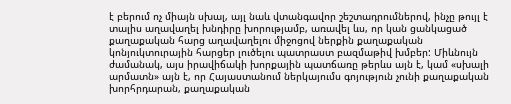է բերում ոչ միայն սխալ, այլ նաև վտանգավոր շեշտադրումներով, ինչը թույլ է տալիս աղավաղել խնդիրը խորությամբ, առավել ևս, որ կան ցանկացած քաղաքական հարց աղավաղելու միջոցով ներքին քաղաքական կոնյուկտուրային հարցեր լուծելու պատրաստ բազմաթիվ խմբեր: Միևնույն ժամանակ, այս իրավիճակի խորքային պատճառը թերևս այն է, կամ «սխալի արմատն» այն է, որ Հայաստանում ներկայումս գոյություն չունի քաղաքական խորհրդարան, քաղաքական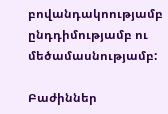բովանդակոությամբ ընդդիմությամբ ու մեծամասնությամբ:

Բաժիններ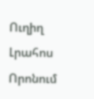Ուղիղ
Լրահոս
Որոնում